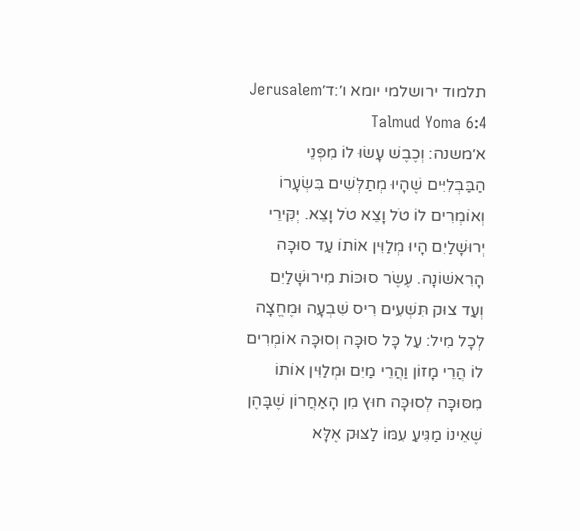תלמוד ירושלמי יומא ו׳:ד׳Jerusalem Talmud Yoma 6:4
א׳משנה: וְכֶבֶשׁ עָשׂוּ לוֹ מִפְּנֵי הַבַּבְלִיִּים שֶׁהָיוּ מְתַלְּשִׁים בִּשְׂעָרוֹ וְאוֹמְרִים לוֹ טֹל וָצֵא טֹל וָצֵא. יְקִּירֵי יְרוּשָׁלַיִם הָיוּ מְלַוִּין אוֹתוֹ עַד סוּכָּה הָרִאשׁוֹנָה. עֶשֶׂר סוּכּוֹת מִירוּשָׁלַיִם וְעַד צוּק תִּשְׁעִים רִיס שִׁבְעָה וּמֶחֱצָה לְכָל מִיל: עַל כָּל סוּכָּה וְסוּכָּה אוֹמְרִים לוֹ הֲרֵי מָזוֹן וַהֲרֵי מַיִם וּמְלַוִּין אוֹתוֹ מִסּוּכָּה לְסוּכָּה חוּץ מִן הָאַחֲרוֹן שֶׁבָּהֶן שֶׁאֵינוֹ מַגִּיעַ עִמּוֹ לַצּוּק אֶלָּא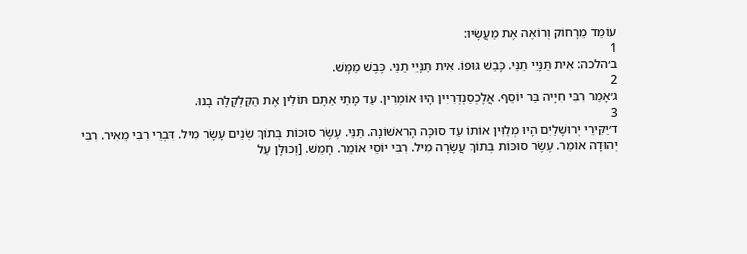עוֹמֵד מֵרָחוֹק וְרוֹאֶה אֶת מַעֲשָׂיו:
1
ב׳הלכה: אִית תַּנָּיֵי תַנֵּי. כָּבַשׁ גּוּפוֹ. אִית תַּנָּיֵי תַנֵּי. כֶּבֶשׁ מַמָּשׁ.
2
ג׳אָמַר רִבִּי חִיָיה בַּר יוֹסֵף. אֲלֶכְסַנְדְּרִיִין הָיוּ אוֹמְרִין. עַד מָתַי אַתֶּם תּוֹלִין אֶת הַקַּלְקָלָה בָנוּ.
3
ד׳יַקִּירֵי יְרוּשָׁלַיִם הָיוּ מְלַוִּין אוֹתוֹ עַד סוּכָּה הָרִאשׁוֹנָה. תַּנֵּי. עֶשֶׂר סוּכּוֹת בְּתוֹךְ שְׂנֵים עָשָׂר מִיל. דִּבְרֵי רִבִּי מֵאִיר. רִבִּי יְהוּדָה אוֹמֵר. עֶשֶׂר סוּכּוֹת בְּתוֹךְ עֲשָׂרָה מִיל. רִבִּי יוֹסֵי אוֹמֵר. חָמֵשׁ. [וְכוּלָּן עַל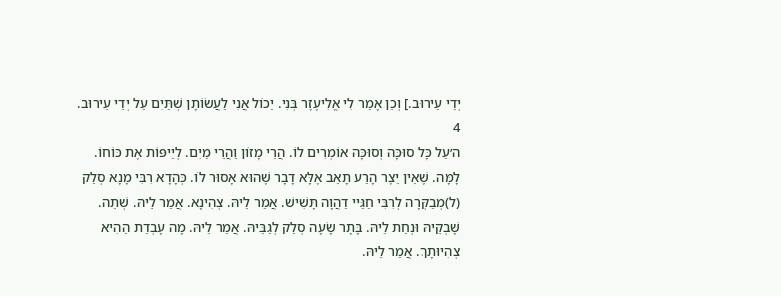יְדֵי עֵירוּב.] וְכֵן אָמַר לִי אֱלִיעֶזֶר בְּנִי. יַכוֹל אֲנִי לַעֲשׂוֹתָן שְׁתַּיִם עַל יְדֵי עֵירוּב.
4
ה׳עַל כָּל סוּכָּה וְסוּכָּה אוֹמְרִים לוֹ. הֲרֵי מָזוֹן וַהֲרֵי מַיִם. לְיַיפּוֹת אֶת כּוֹחוֹ. לָמָּה. שֶׁאֵין יֵצֶר הָרַע תָאֵב אֶלָּא דָבָר שֶׁהוּא אָסוּר לוֹ. כְּהָדָא רִבִּי מָנָא סְלַק (ל)מְבַקְּרָה לְרִבִּי חַגַּיי דַהֲוָה תָּשִׁישׁ. אֲמַר לֵיהּ. צְהִינָא. אֲמַר לֵיהּ. שְׁתֵה. שָׁבְקֵיהּ וּנְחַת לֵיהּ. בָּתָר שָׂעָה סְלַק לְגַבֵּיהּ. אֲמַר לֵיהּ. מָה עָבְדַת הַהִיא צְהִיוּתָךְ. אֲמַר לֵיהּ.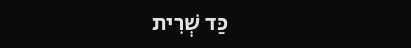כַּד שְׁרִית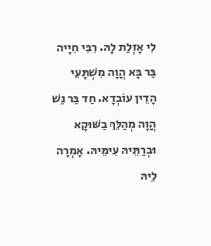לִי אָזְלַת לָהּ. רִבִּי חִיָיה בַּר בָּא הֲוָה מִשְׁתָּעֵי הָדֵין עוֹבְדָא. חַד בַּר נַשׁ הֲוָה מְהַלֵּךְ בַשּׁוּקָא וּבְרַתֵּיהּ עִימֵּיהּ. אָמְרָה לֵיהּ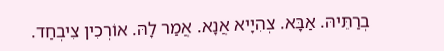בְרַתֵּיהּ. אַבָּא. צְהִיָיא אֲנָא. אֲמַר לָהּ. אוֹרְכִין צִיבְחַד.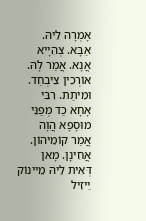אָמְרָה לֵיהּ. אַבָּא. צְהִיָיא אֲנָא. אֲמַר לָהּ. אוֹרְכִין צִיבְחַד. וּמִיתַת. רִבִּי אָחָא כַד מְפַנֵּי מוּסָפָא הֲוָה אֲמַר קוֹמֵיהוֹן. אֲחִינָן. מָאן דְּאִית לֵיהּ מֵיינוֹק יֵיזִיל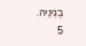בְגִינֵיהּ.
5